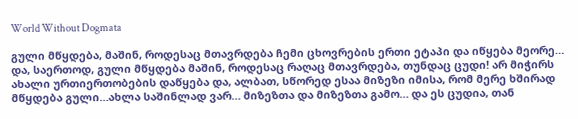World Without Dogmata

გული მწყდება, მაშინ, როდესაც მთავრდება ჩემი ცხოვრების ერთი ეტაპი და იწყება მეორე… და, საერთოდ, გული მწყდება მაშინ, როდესაც რაღაც მთავრდება, თუნდაც ცუდი! არ მიჭირს ახალი ურთიერთობების დაწყება და, ალბათ, სწორედ ესაა მიზეზი იმისა, რომ მერე ხშირად მწყდება გული…ახლა საშინლად ვარ… მიზეზთა და მიზეზთა გამო… და ეს ცუდია, თან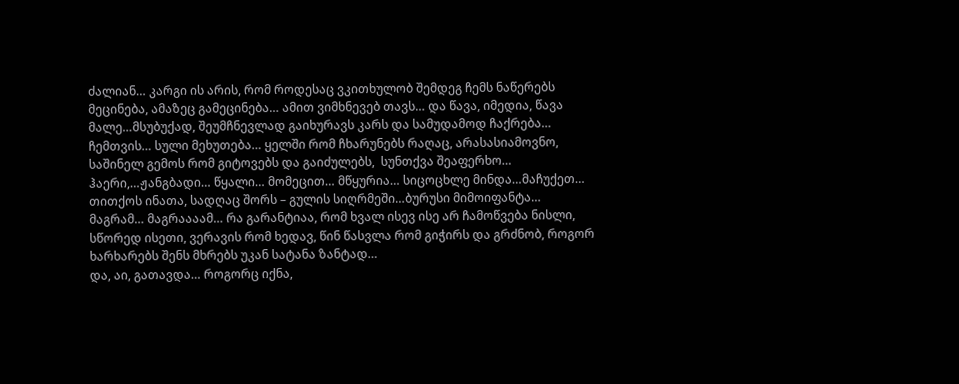ძალიან… კარგი ის არის, რომ როდესაც ვკითხულობ შემდეგ ჩემს ნაწერებს მეცინება, ამაზეც გამეცინება… ამით ვიმხნევებ თავს… და წავა, იმედია, წავა მალე…მსუბუქად, შეუმჩნევლად გაიხურავს კარს და სამუდამოდ ჩაქრება… ჩემთვის… სული მეხუთება… ყელში რომ ჩხარუნებს რაღაც, არასასიამოვნო, საშინელ გემოს რომ გიტოვებს და გაიძულებს,  სუნთქვა შეაფერხო…
ჰაერი,…ჟანგბადი… წყალი… მომეცით… მწყურია… სიცოცხლე მინდა…მაჩუქეთ… თითქოს ინათა, სადღაც შორს – გულის სიღრმეში…ბურუსი მიმოიფანტა… მაგრამ… მაგრაააამ… რა გარანტიაა, რომ ხვალ ისევ ისე არ ჩამოწვება ნისლი, სწორედ ისეთი, ვერავის რომ ხედავ, წინ წასვლა რომ გიჭირს და გრძნობ, როგორ ხარხარებს შენს მხრებს უკან სატანა ზანტად…
და, აი, გათავდა… როგორც იქნა,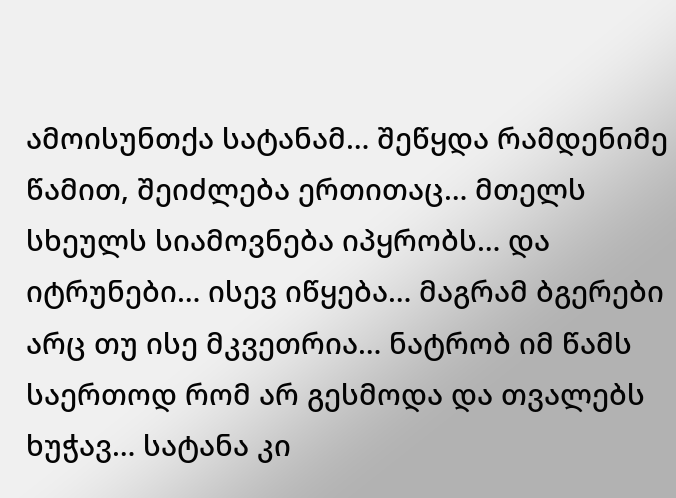ამოისუნთქა სატანამ… შეწყდა რამდენიმე წამით, შეიძლება ერთითაც… მთელს სხეულს სიამოვნება იპყრობს… და იტრუნები… ისევ იწყება… მაგრამ ბგერები არც თუ ისე მკვეთრია… ნატრობ იმ წამს საერთოდ რომ არ გესმოდა და თვალებს ხუჭავ… სატანა კი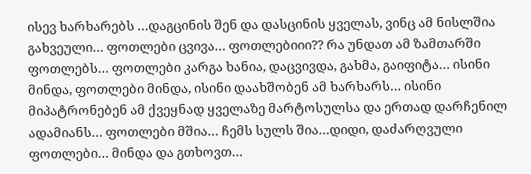ისევ ხარხარებს …დაგცინის შენ და დასცინის ყველას, ვინც ამ ნისლშია გახვეული… ფოთლები ცვივა… ფოთლებიიი?? რა უნდათ ამ ზამთარში ფოთლებს… ფოთლები კარგა ხანია, დაცვივდა, გახმა, გაიფიტა… ისინი მინდა, ფოთლები მინდა, ისინი დაახშობენ ამ ხარხარს… ისინი მიპატრონებენ ამ ქვეყნად ყველაზე მარტოსულსა და ერთად დარჩენილ ადამიანს… ფოთლები მშია… ჩემს სულს შია…დიდი, დაძარღვული ფოთლები… მინდა და გთხოვთ…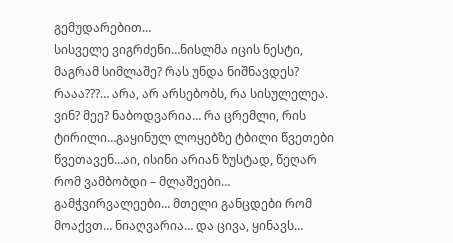გემუდარებით…
სისველე ვიგრძენი…ნისლმა იცის ნესტი, მაგრამ სიმლაშე? რას უნდა ნიშნავდეს? რააა???… არა, არ არსებობს, რა სისულელეა. ვინ? მეე? ნაბოდვარია… რა ცრემლი, რის ტირილი…გაყინულ ლოყებზე ტბილი წვეთები წვეთავენ…აი, ისინი არიან ზუსტად, წეღარ რომ ვამბობდი – მლაშეები… გამჭვირვალეები… მთელი განცდები რომ მოაქვთ… ნიაღვარია… და ცივა, ყინავს…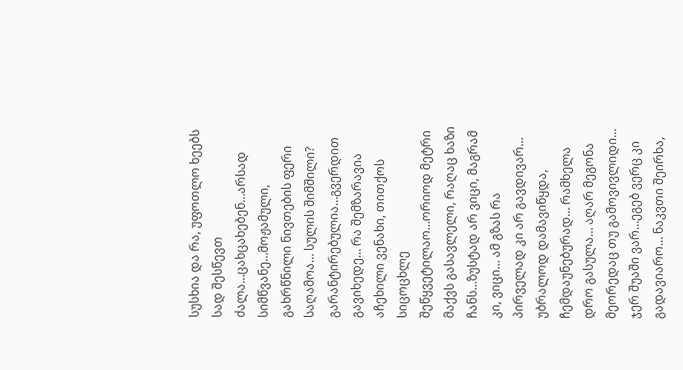სუსხია და რა, უფოთლო ხეებს სად შესწევთ ძალა…ცახცახებენ…არსად სიმწვანე…მოჟამული, გახრწნილი ნივთების ფერი საღამოა… სულის შიმშილი? გარანტირებულია…გვერდით გავიხედე… რა შემზარავია აჩეხილი ვენახი, თითქოს სიცოცხლე შეწყვეტილაო…ორიოდ მეტრი მაქვს გასავლელი, რაღაც ხაზი ჩანს…ზუსტად არ ვიცი, მაგრამ კი, ვიცი… ამ გზას რა პირველად კი არ გავდივარ… უბრალოდ დამავიწყდა, ჩემდაუნებურად… რამხელა დრო გასულა… აღარ მეგონა მეორედაც თუ გამოვივლიდი… ჯერ შუაში ვარ…ეგებ ვერც კი გადავიარო… ნაკვთი შეირხა,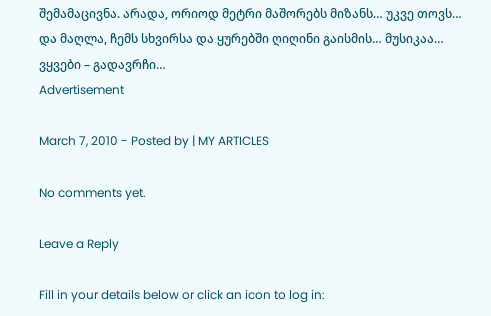შემამაცივნა. არადა, ორიოდ მეტრი მაშორებს მიზანს… უკვე თოვს… და მაღლა, ჩემს სხვირსა და ყურებში ღიღინი გაისმის… მუსიკაა… ვყვები – გადავრჩი…
Advertisement

March 7, 2010 - Posted by | MY ARTICLES

No comments yet.

Leave a Reply

Fill in your details below or click an icon to log in: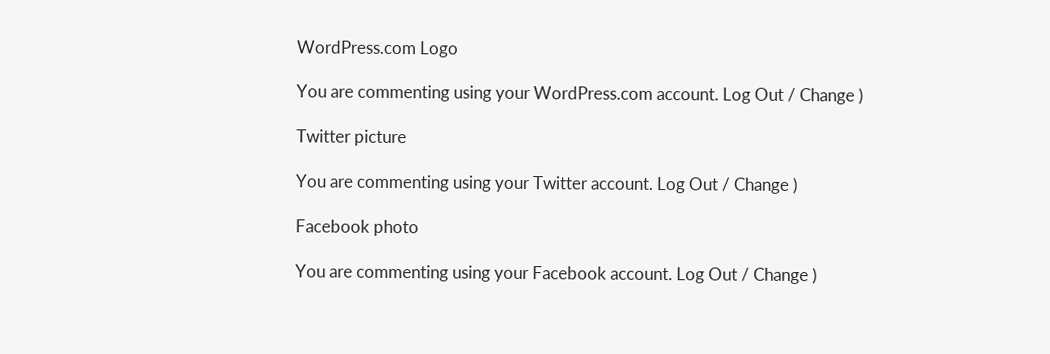WordPress.com Logo

You are commenting using your WordPress.com account. Log Out / Change )

Twitter picture

You are commenting using your Twitter account. Log Out / Change )

Facebook photo

You are commenting using your Facebook account. Log Out / Change )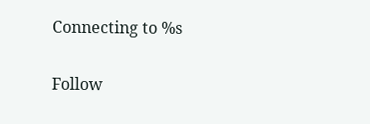Connecting to %s

Follow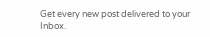Get every new post delivered to your Inbox.